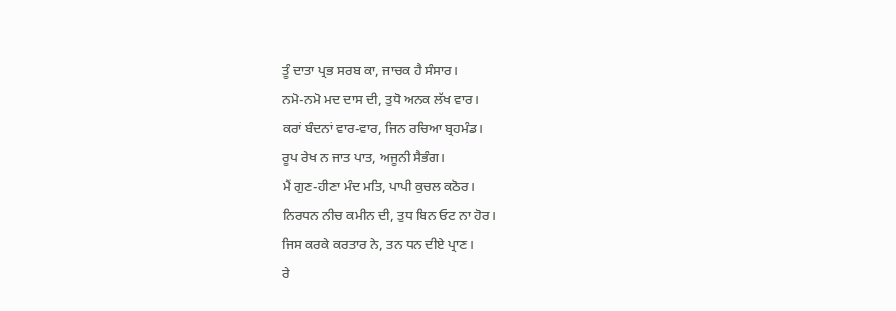ਤੂੰ ਦਾਤਾ ਪ੍ਰਭ ਸਰਬ ਕਾ, ਜਾਚਕ ਹੈ ਸੰਸਾਰ।
ਨਮੋ-ਨਮੋ ਮਦ ਦਾਸ ਦੀ, ਤੁਧੋ ਅਨਕ ਲੱਖ ਵਾਰ।
ਕਰਾਂ ਬੰਦਨਾਂ ਵਾਰ-ਵਾਰ, ਜਿਨ ਰਚਿਆ ਬ੍ਰਹਮੰਡ।
ਰੂਪ ਰੇਖ ਨ ਜਾਤ ਪਾਤ, ਅਜੂਨੀ ਸੈਭੰਗ।
ਮੈਂ ਗੁਣ-ਹੀਣਾ ਮੰਦ ਮਤਿ, ਪਾਪੀ ਕੁਚਲ ਕਠੋਰ।
ਨਿਰਧਨ ਨੀਚ ਕਮੀਨ ਦੀ, ਤੁਧ ਬਿਨ ਓਟ ਨਾ ਹੋਰ।
ਜਿਸ ਕਰਕੇ ਕਰਤਾਰ ਨੇ, ਤਨ ਧਨ ਦੀਏ ਪ੍ਰਾਣ।
ਰੇ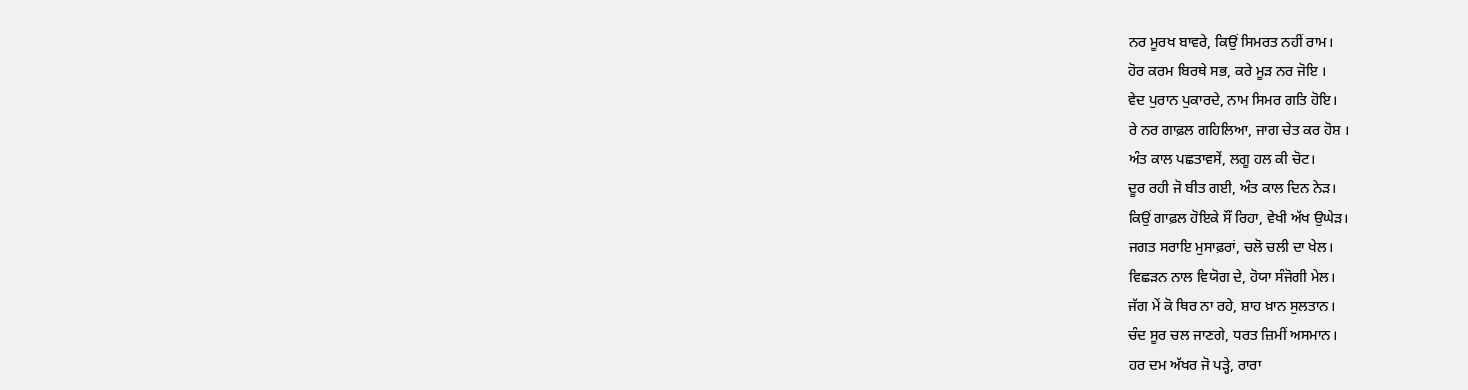ਨਰ ਮੂਰਖ ਬਾਵਰੇ, ਕਿਉਂ ਸਿਮਰਤ ਨਹੀਂ ਰਾਮ।
ਹੋਰ ਕਰਮ ਬਿਰਥੇ ਸਭ, ਕਰੇ ਮੂੜ ਨਰ ਜੋਇ ।
ਵੇਦ ਪੁਰਾਨ ਪੁਕਾਰਦੇ, ਨਾਮ ਸਿਮਰ ਗਤਿ ਹੋਇ।
ਰੇ ਨਰ ਗਾਫ਼ਲ ਗਹਿਲਿਆ, ਜਾਗ ਚੇਤ ਕਰ ਹੋਸ਼ ।
ਅੰਤ ਕਾਲ ਪਛਤਾਵਸੇਂ, ਲਗੂ ਹਲ ਕੀ ਚੋਟ।
ਦੂਰ ਰਹੀ ਜੋ ਬੀਤ ਗਈ, ਅੰਤ ਕਾਲ ਦਿਨ ਨੇੜ।
ਕਿਉਂ ਗਾਫ਼ਲ ਹੋਇਕੇ ਸੌਂ ਰਿਹਾ, ਵੇਖੀ ਅੱਖ ਉਘੇੜ।
ਜਗਤ ਸਰਾਇ ਮੁਸਾਫ਼ਰਾਂ, ਚਲੋ ਚਲੀ ਦਾ ਖੇਲ।
ਵਿਛੜਨ ਨਾਲ ਵਿਯੋਗ ਦੇ, ਹੋਯਾ ਸੰਜੋਗੀ ਮੇਲ।
ਜੱਗ ਮੇਂ ਕੋ ਥਿਰ ਨਾ ਰਹੇ, ਸ਼ਾਹ ਖ਼ਾਨ ਸੁਲਤਾਨ।
ਚੰਦ ਸੂਰ ਚਲ ਜਾਣਗੇ, ਧਰਤ ਜ਼ਿਮੀਂ ਅਸਮਾਨ।
ਹਰ ਦਮ ਅੱਖਰ ਜੋ ਪੜ੍ਹੇ, ਰਾਰਾ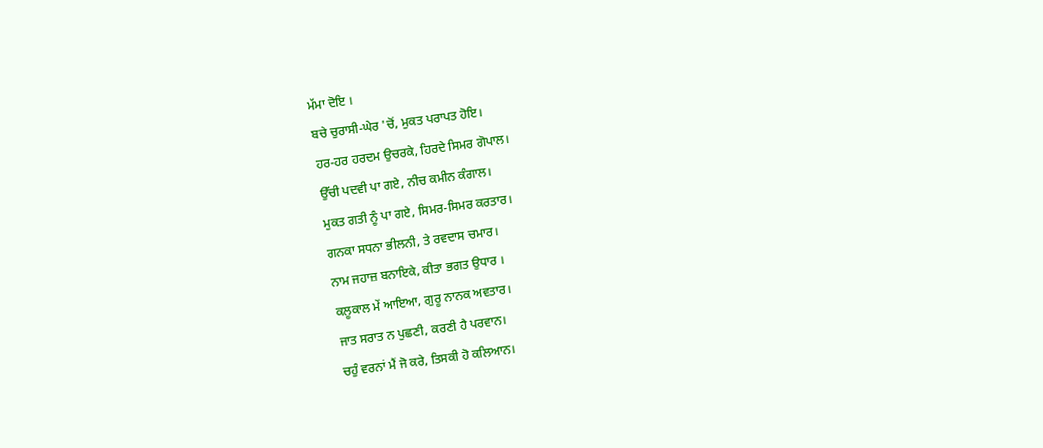ਮੱਮਾ ਦੋਇ ।
ਬਚੇ ਚੁਰਾਸੀ-ਘੇਰ 'ਚੋਂ, ਮੁਕਤ ਪਰਾਪਤ ਹੋਇ।
ਹਰ-ਹਰ ਹਰਦਮ ਉਚਰਕੇ, ਹਿਰਦੇ ਸਿਮਰ ਗੋਪਾਲ।
ਉੱਚੀ ਪਦਵੀ ਪਾ ਗਏ, ਨੀਚ ਕਮੀਨ ਕੰਗਾਲ।
ਮੁਕਤ ਗਤੀ ਨੂੰ ਪਾ ਗਏ, ਸਿਮਰ-ਸਿਮਰ ਕਰਤਾਰ।
ਗਨਕਾ ਸਧਨਾ ਭੀਲਨੀ, ਤੇ ਰਵਦਾਸ ਚਮਾਰ।
ਨਾਮ ਜਹਾਜ਼ ਬਨਾਇਕੇ, ਕੀਤਾ ਭਗਤ ਉਧਾਰ ।
ਕਲੂਕਾਲ ਮੇਂ ਆਇਆ, ਗੁਰੂ ਨਾਨਕ ਅਵਤਾਰ।
ਜਾਤ ਸਰਾਤ ਨ ਪੁਛਣੀ, ਕਰਣੀ ਹੈ ਪਰਵਾਨ।
ਚਹੁੰ ਵਰਨਾਂ ਮੈਂ ਜੋ ਕਰੇ, ਤਿਸਕੀ ਹੋ ਕਲਿਆਨ।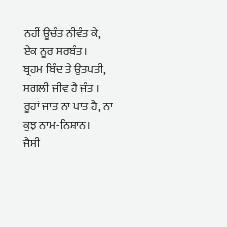ਨਹੀਂ ਊਚੰਤ ਨੀਵੰਤ ਕੇ, ਏਕ ਨੂਰ ਸਰਬੰਤ।
ਬ੍ਰਹਮ ਬਿੰਦ ਤੇ ਉਤਪਤੀ, ਸਗਲੀ ਜੀਵ ਹੈ ਜੰਤ ।
ਰੂਹਾਂ ਜਾਤ ਨਾ ਪਾਤ ਹੈ, ਨਾ ਕੁਝ ਨਾਮ-ਨਿਸ਼ਾਨ।
ਜੈਸੀ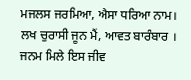ਮਜਲਸ ਜਰਮਿਆ, ਐਸਾ ਧਰਿਆ ਨਾਮ।
ਲਖ ਚੁਰਾਸੀ ਜੂਨ ਮੈਂ, ਆਵਤ ਬਾਰੰਬਾਰ ।
ਜਨਮ ਮਿਲੇ ਇਸ ਜੀਵ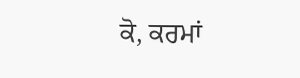ਕੋ, ਕਰਮਾਂ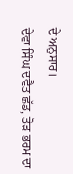ਦੇ ਅਨੁਸਾਰ।
ਦੇਵਾ ਸਿੰਘ ਦਵੈਤ ਛੱਡ, ਤੋੜ ਭਰਮ ਦਾ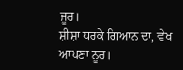ਜੂਰ।
ਸ਼ੀਸ਼ਾ ਧਰਕੇ ਗਿਆਨ ਦਾ, ਵੇਖ ਆਪਣਾ ਨੂਰ।